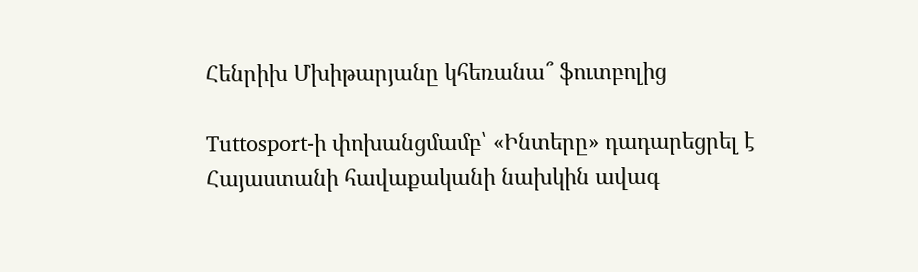Հենրիխ Մխիթարյանը կհեռանա՞ ֆուտբոլից

Tuttosport-ի փոխանցմամբ՝ «Ինտերը» դադարեցրել է Հայաստանի հավաքականի նախկին ավագ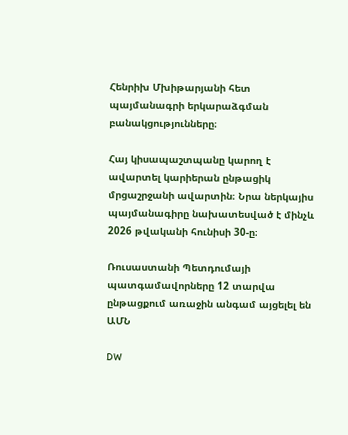Հենրիխ Մխիթարյանի հետ պայմանագրի երկարաձգման բանակցությունները։

Հայ կիսապաշտպանը կարող է ավարտել կարիերան ընթացիկ մրցաշրջանի ավարտին։ Նրա ներկայիս պայմանագիրը նախատեսված է մինչև 2026 թվականի հունիսի 30-ը։

Ռուսաստանի Պետդումայի պատգամավորները 12 տարվա ընթացքում առաջին անգամ այցելել են ԱՄՆ

DW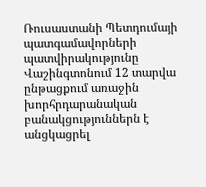Ռուսաստանի Պետդումայի պատգամավորների պատվիրակությունը Վաշինգտոնում 12 տարվա ընթացքում առաջին խորհրդարանական բանակցություններն է անցկացրել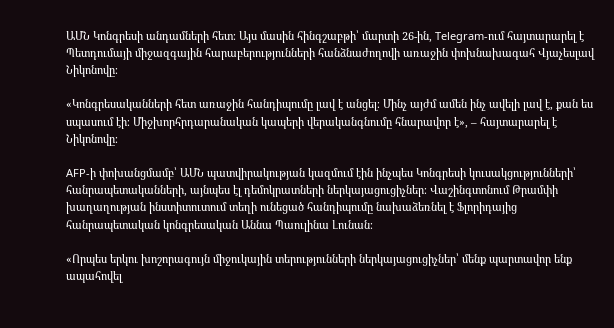ԱՄՆ Կոնգրեսի անդամների հետ։ Այս մասին հինգշաբթի՝ մարտի 26-ին, Telegram-ում հայտարարել է Պետդումայի միջազգային հարաբերությունների հանձնաժողովի առաջին փոխնախագահ Վյաչեսլավ Նիկոնովը։

«Կոնգրեսականների հետ առաջին հանդիպումը լավ է անցել։ Մինչ այժմ ամեն ինչ ավելի լավ է, քան ես սպասում էի։ Միջխորհրդարանական կապերի վերականգնումը հնարավոր է», – հայտարարել է Նիկոնովը։

AFP-ի փոխանցմամբ՝ ԱՄՆ պատվիրակության կազմում էին ինչպես Կոնգրեսի կուսակցությունների՝ հանրապետականների, այնպես էլ դեմոկրատների ներկայացուցիչներ։ Վաշինգտոնում Թրամփի խաղաղության ինստիտուտում տեղի ունեցած հանդիպումը նախաձեռնել է Ֆլորիդայից հանրապետական կոնգրեսական Աննա Պաուլինա Լունան։

«Որպես երկու խոշորագույն միջուկային տերությունների ներկայացուցիչներ՝ մենք պարտավոր ենք ապահովել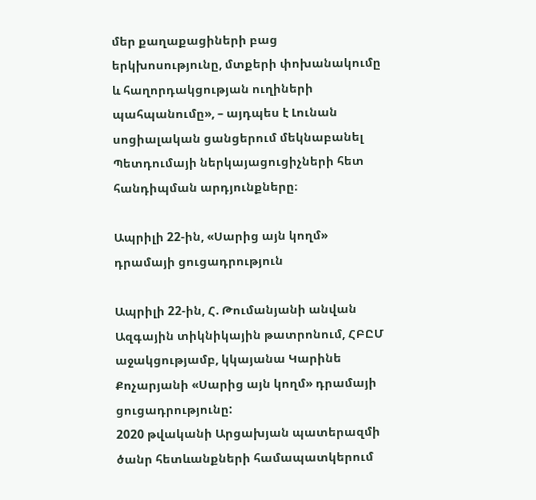մեր քաղաքացիների բաց երկխոսությունը, մտքերի փոխանակումը և հաղորդակցության ուղիների պահպանումը», – այդպես է Լունան սոցիալական ցանցերում մեկնաբանել Պետդումայի ներկայացուցիչների հետ հանդիպման արդյունքները։

Ապրիլի 22-ին, «Սարից այն կողմ» դրամայի ցուցադրություն

Ապրիլի 22-ին, Հ. Թումանյանի անվան Ազգային տիկնիկային թատրոնում, ՀԲԸՄ աջակցությամբ, կկայանա Կարինե Քոչարյանի «Սարից այն կողմ» դրամայի ցուցադրությունը:
2020 թվականի Արցախյան պատերազմի ծանր հետևանքների համապատկերում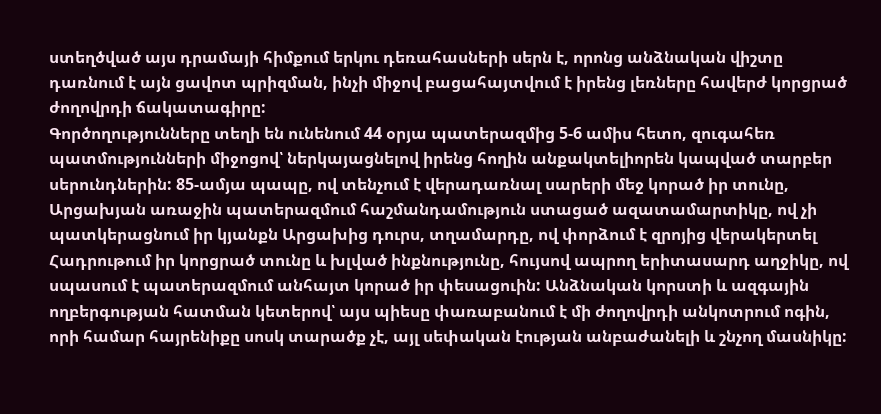ստեղծված այս դրամայի հիմքում երկու դեռահասների սերն է, որոնց անձնական վիշտը դառնում է այն ցավոտ պրիզման, ինչի միջով բացահայտվում է իրենց լեռները հավերժ կորցրած ժողովրդի ճակատագիրը:
Գործողությունները տեղի են ունենում 44 օրյա պատերազմից 5-6 ամիս հետո, զուգահեռ պատմությունների միջոցով՝ ներկայացնելով իրենց հողին անքակտելիորեն կապված տարբեր սերունդներին: 85-ամյա պապը, ով տենչում է վերադառնալ սարերի մեջ կորած իր տունը, Արցախյան առաջին պատերազմում հաշմանդամություն ստացած ազատամարտիկը, ով չի պատկերացնում իր կյանքն Արցախից դուրս, տղամարդը, ով փորձում է զրոյից վերակերտել Հադրութում իր կորցրած տունը և խլված ինքնությունը, հույսով ապրող երիտասարդ աղջիկը, ով սպասում է պատերազմում անհայտ կորած իր փեսացուին: Անձնական կորստի և ազգային ողբերգության հատման կետերով՝ այս պիեսը փառաբանում է մի ժողովրդի անկոտրում ոգին, որի համար հայրենիքը սոսկ տարածք չէ, այլ սեփական էության անբաժանելի և շնչող մասնիկը: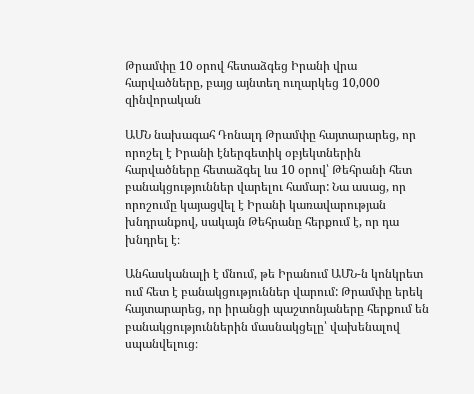Թրամփը 10 օրով հետաձգեց Իրանի վրա հարվածները, բայց այնտեղ ուղարկեց 10,000 զինվորական

ԱՄՆ նախագահ Դոնալդ Թրամփը հայտարարեց, որ որոշել է Իրանի էներգետիկ օբյեկտներին հարվածները հետաձգել ևս 10 օրով՝ Թեհրանի հետ բանակցություններ վարելու համար: Նա ասաց, որ որոշումը կայացվել է Իրանի կառավարության խնդրանքով, սակայն Թեհրանը հերքում է, որ դա խնդրել է։

Անհասկանալի է մնում, թե Իրանում ԱՄՆ-ն կոնկրետ ում հետ է բանակցություններ վարում: Թրամփը երեկ հայտարարեց, որ իրանցի պաշտոնյաները հերքում են բանակցություններին մասնակցելը՝ վախենալով սպանվելուց։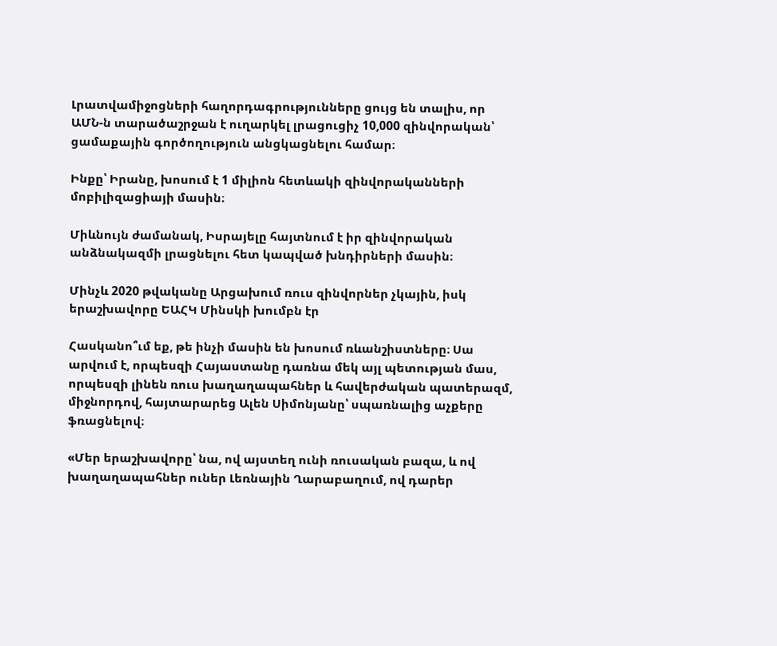Լրատվամիջոցների հաղորդագրությունները ցույց են տալիս, որ ԱՄՆ-ն տարածաշրջան է ուղարկել լրացուցիչ 10,000 զինվորական՝ ցամաքային գործողություն անցկացնելու համար։

Ինքը՝ Իրանը, խոսում է 1 միլիոն հետևակի զինվորականների մոբիլիզացիայի մասին։

Միևնույն ժամանակ, Իսրայելը հայտնում է իր զինվորական անձնակազմի լրացնելու հետ կապված խնդիրների մասին։

Մինչև 2020 թվականը Արցախում ռուս զինվորներ չկային, իսկ երաշխավորը ԵԱՀԿ Մինսկի խումբն էր

Հասկանո՞ւմ եք, թե ինչի մասին են խոսում ռևանշիստները։ Սա արվում է, որպեսզի Հայաստանը դառնա մեկ այլ պետության մաս, որպեսզի լինեն ռուս խաղաղապահներ և հավերժական պատերազմ, միջնորդով, հայտարարեց Ալեն Սիմոնյանը՝ սպառնալից աչքերը ֆռացնելով։

«Մեր երաշխավորը՝ նա, ով այստեղ ունի ռուսական բազա, և ով խաղաղապահներ ուներ Լեռնային Ղարաբաղում, ով դարեր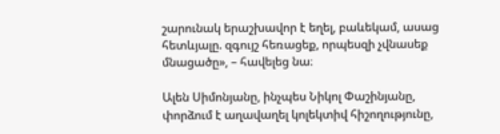շարունակ երաշխավոր է եղել, բաևեկամ, ասաց հետևյալը. զգույշ հեռացեք, որպեսզի չվնասեք մնացածը», – հավելեց նա։

Ալեն Սիմոնյանը, ինչպես Նիկոլ Փաշինյանը, փորձում է աղավաղել կոլեկտիվ հիշողությունը,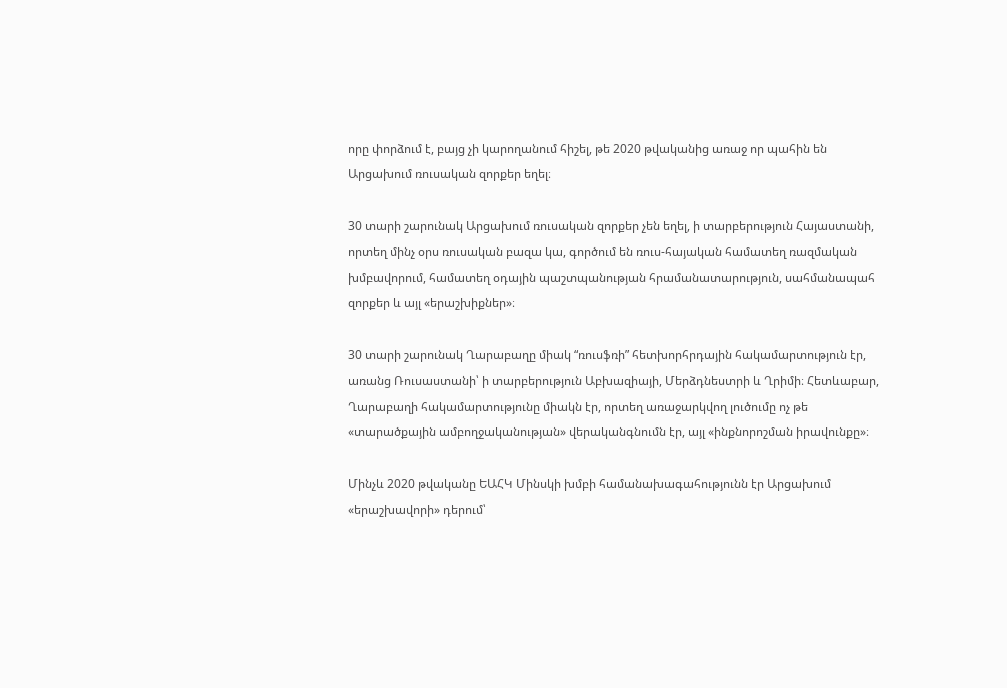որը փորձում է, բայց չի կարողանում հիշել, թե 2020 թվականից առաջ որ պահին են Արցախում ռուսական զորքեր եղել։

30 տարի շարունակ Արցախում ռուսական զորքեր չեն եղել, ի տարբերություն Հայաստանի, որտեղ մինչ օրս ռուսական բազա կա, գործում են ռուս-հայական համատեղ ռազմական խմբավորում, համատեղ օդային պաշտպանության հրամանատարություն, սահմանապահ զորքեր և այլ «երաշխիքներ»։

30 տարի շարունակ Ղարաբաղը միակ “ռուսֆռի” հետխորհրդային հակամարտություն էր, առանց Ռուսաստանի՝ ի տարբերություն Աբխազիայի, Մերձդնեստրի և Ղրիմի։ Հետևաբար, Ղարաբաղի հակամարտությունը միակն էր, որտեղ առաջարկվող լուծումը ոչ թե «տարածքային ամբողջականության» վերականգնումն էր, այլ «ինքնորոշման իրավունքը»։

Մինչև 2020 թվականը ԵԱՀԿ Մինսկի խմբի համանախագահությունն էր Արցախում «երաշխավորի» դերում՝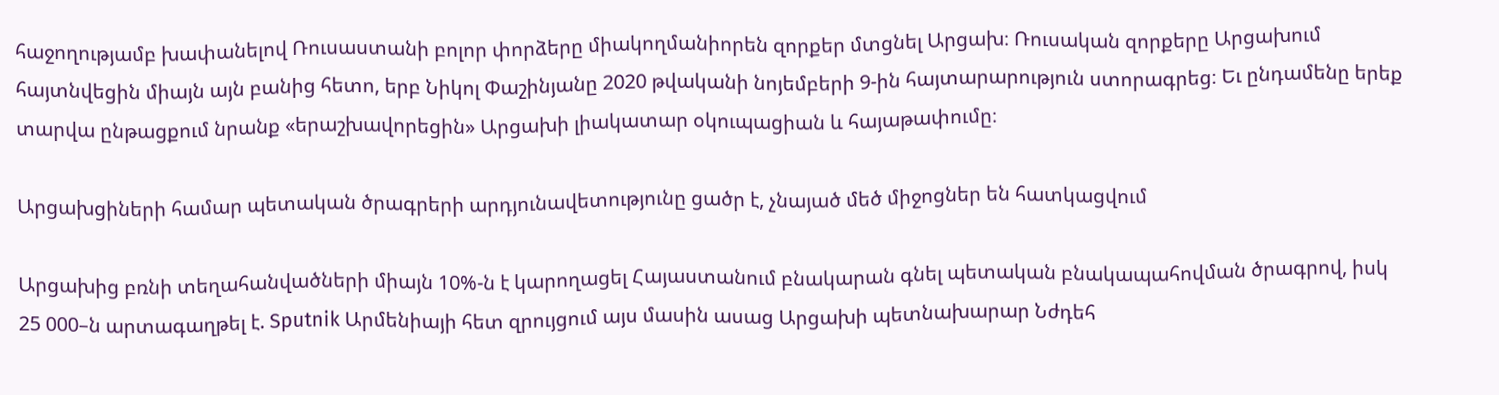հաջողությամբ խափանելով Ռուսաստանի բոլոր փորձերը միակողմանիորեն զորքեր մտցնել Արցախ։ Ռուսական զորքերը Արցախում հայտնվեցին միայն այն բանից հետո, երբ Նիկոլ Փաշինյանը 2020 թվականի նոյեմբերի 9-ին հայտարարություն ստորագրեց։ Եւ ընդամենը երեք տարվա ընթացքում նրանք «երաշխավորեցին» Արցախի լիակատար օկուպացիան և հայաթափումը։

Արցախցիների համար պետական ծրագրերի արդյունավետությունը ցածր է, չնայած մեծ միջոցներ են հատկացվում

Արցախից բռնի տեղահանվածների միայն 10%-ն է կարողացել Հայաստանում բնակարան գնել պետական բնակապահովման ծրագրով, իսկ 25 000–ն արտագաղթել է. Sputnik Արմենիայի հետ զրույցում այս մասին ասաց Արցախի պետնախարար Նժդեհ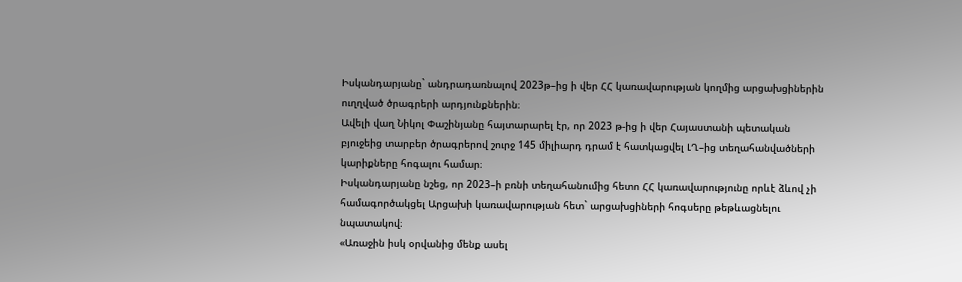Իսկանդարյանը` անդրադառնալով 2023թ–ից ի վեր ՀՀ կառավարության կողմից արցախցիներին ուղղված ծրագրերի արդյունքներին։
Ավելի վաղ Նիկոլ Փաշինյանը հայտարարել էր, որ 2023 թ-ից ի վեր Հայաստանի պետական բյուջեից տարբեր ծրագրերով շուրջ 145 միլիարդ դրամ է հատկացվել ԼՂ–ից տեղահանվածների կարիքները հոգալու համար։
Իսկանդարյանը նշեց, որ 2023–ի բռնի տեղահանումից հետո ՀՀ կառավարությունը որևէ ձևով չի համագործակցել Արցախի կառավարության հետ` արցախցիների հոգսերը թեթևացնելու նպատակով։
«Առաջին իսկ օրվանից մենք ասել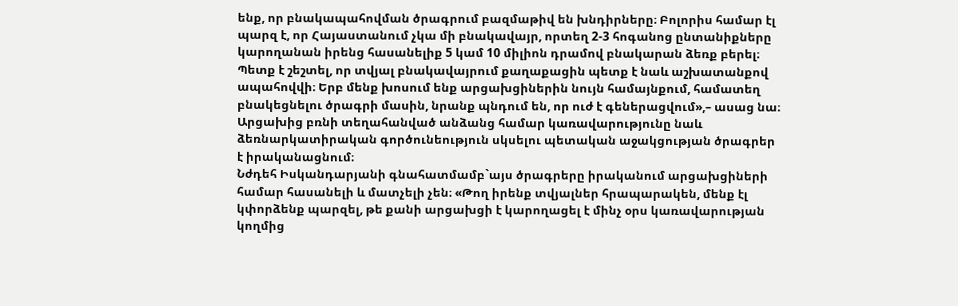ենք, որ բնակապահովման ծրագրում բազմաթիվ են խնդիրները։ Բոլորիս համար էլ պարզ է, որ Հայաստանում չկա մի բնակավայր, որտեղ 2-3 հոգանոց ընտանիքները կարողանան իրենց հասանելիք 5 կամ 10 միլիոն դրամով բնակարան ձեռք բերել։ Պետք է շեշտել, որ տվյալ բնակավայրում քաղաքացին պետք է նաև աշխատանքով ապահովվի։ Երբ մենք խոսում ենք արցախցիներին նույն համայնքում, համատեղ բնակեցնելու ծրագրի մասին, նրանք պնդում են, որ ուժ է գեներացվում»,– ասաց նա։
Արցախից բռնի տեղահանված անձանց համար կառավարությունը նաև ձեռնարկատիրական գործունեություն սկսելու պետական աջակցության ծրագրեր է իրականացնում։
Նժդեհ Իսկանդարյանի գնահատմամբ`այս ծրագրերը իրականում արցախցիների համար հասանելի և մատչելի չեն։ «Թող իրենք տվյալներ հրապարակեն, մենք էլ կփորձենք պարզել, թե քանի արցախցի է կարողացել է մինչ օրս կառավարության կողմից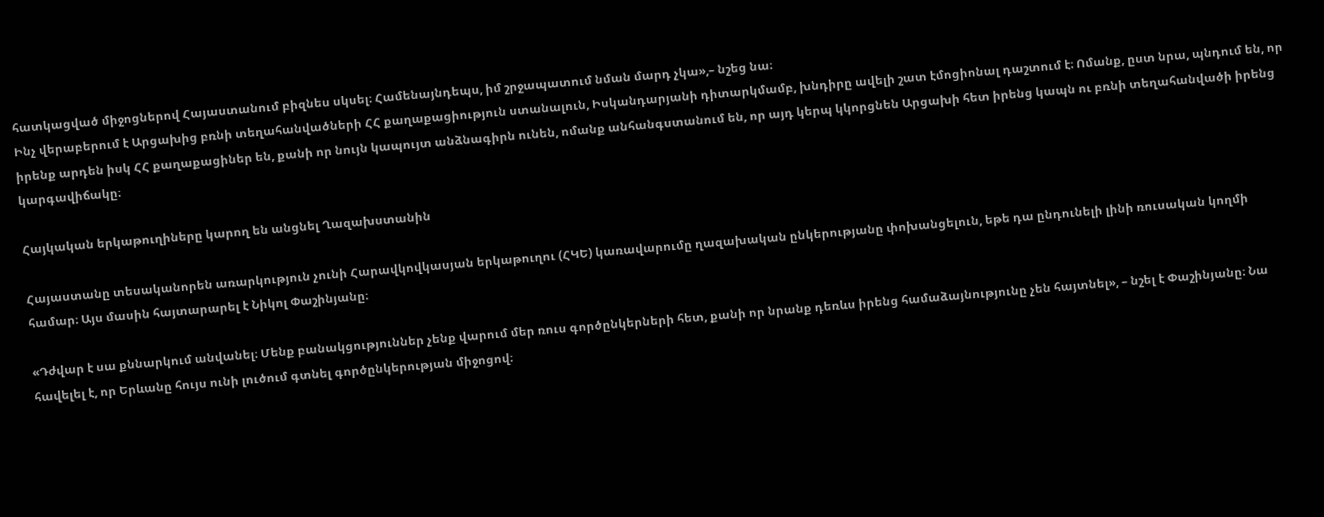հատկացված միջոցներով Հայաստանում բիզնես սկսել։ Համենայնդեպս, իմ շրջապատում նման մարդ չկա»,– նշեց նա։
Ինչ վերաբերում է Արցախից բռնի տեղահանվածների ՀՀ քաղաքացիություն ստանալուն, Իսկանդարյանի դիտարկմամբ, խնդիրը ավելի շատ էմոցիոնալ դաշտում է։ Ոմանք, ըստ նրա, պնդում են, որ իրենք արդեն իսկ ՀՀ քաղաքացիներ են, քանի որ նույն կապույտ անձնագիրն ունեն, ոմանք անհանգստանում են, որ այդ կերպ կկորցնեն Արցախի հետ իրենց կապն ու բռնի տեղահանվածի իրենց կարգավիճակը։

Հայկական երկաթուղիները կարող են անցնել Ղազախստանին

Հայաստանը տեսականորեն առարկություն չունի Հարավկովկասյան երկաթուղու (ՀԿԵ) կառավարումը ղազախական ընկերությանը փոխանցելուն, եթե դա ընդունելի լինի ռուսական կողմի համար։ Այս մասին հայտարարել է Նիկոլ Փաշինյանը։

«Դժվար է սա քննարկում անվանել։ Մենք բանակցություններ չենք վարում մեր ռուս գործընկերների հետ, քանի որ նրանք դեռևս իրենց համաձայնությունը չեն հայտնել», – նշել է Փաշինյանը։ Նա հավելել է, որ Երևանը հույս ունի լուծում գտնել գործընկերության միջոցով։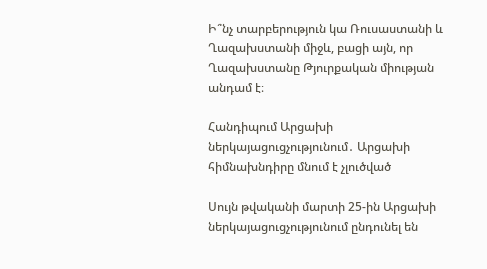Ի՞նչ տարբերություն կա Ռուսաստանի և Ղազախստանի միջև, բացի այն, որ Ղազախստանը Թյուրքական միության անդամ է։

Հանդիպում Արցախի ներկայացուցչությունում․ Արցախի հիմնախնդիրը մնում է չլուծված

Սույն թվականի մարտի 25-ին Արցախի ներկայացուցչությունում ընդունել են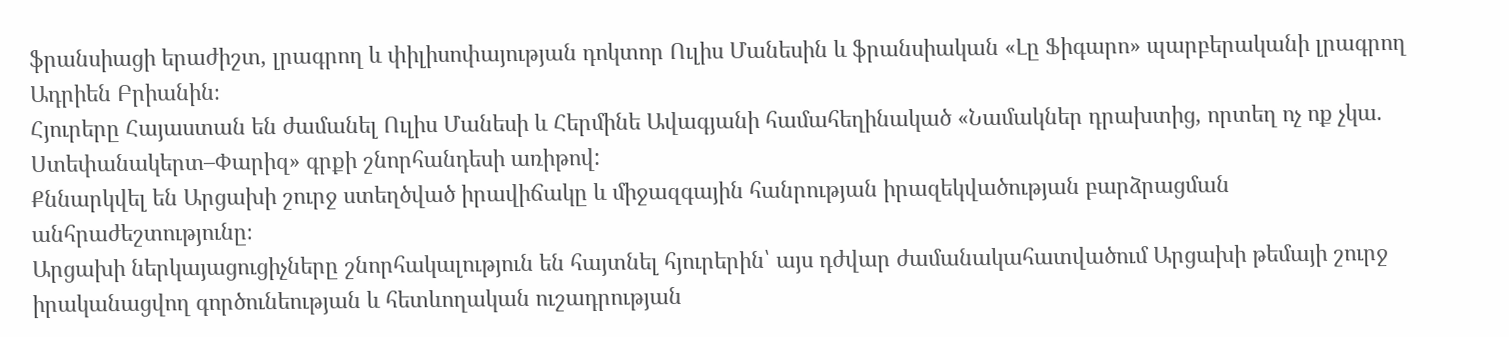ֆրանսիացի երաժիշտ, լրագրող և փիլիսոփայության դոկտոր Ուլիս Մանեսին և ֆրանսիական «Լը Ֆիգարո» պարբերականի լրագրող Ադրիեն Բրիանին։
Հյուրերը Հայաստան են ժամանել Ուլիս Մանեսի և Հերմինե Ավագյանի համահեղինակած «Նամակներ դրախտից, որտեղ ոչ ոք չկա. Ստեփանակերտ–Փարիզ» գրքի շնորհանդեսի առիթով:
Քննարկվել են Արցախի շուրջ ստեղծված իրավիճակը և միջազգային հանրության իրազեկվածության բարձրացման անհրաժեշտությունը։
Արցախի ներկայացուցիչները շնորհակալություն են հայտնել հյուրերին՝ այս դժվար ժամանակահատվածում Արցախի թեմայի շուրջ իրականացվող գործունեության և հետևողական ուշադրության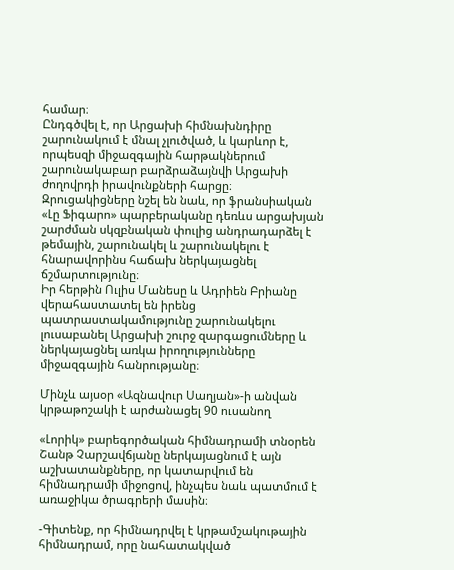համար։
Ընդգծվել է, որ Արցախի հիմնախնդիրը շարունակում է մնալ չլուծված, և կարևոր է, որպեսզի միջազգային հարթակներում շարունակաբար բարձրաձայնվի Արցախի ժողովրդի իրավունքների հարցը։
Զրուցակիցները նշել են նաև, որ ֆրանսիական «Լը Ֆիգարո» պարբերականը դեռևս արցախյան շարժման սկզբնական փուլից անդրադարձել է թեմային, շարունակել և շարունակելու է հնարավորինս հաճախ ներկայացնել ճշմարտությունը։
Իր հերթին Ուլիս Մանեսը և Ադրիեն Բրիանը վերահաստատել են իրենց պատրաստակամությունը շարունակելու լուսաբանել Արցախի շուրջ զարգացումները և ներկայացնել առկա իրողությունները միջազգային հանրությանը։

Մինչև այսօր «Ազնավուր Սաղյան»-ի անվան կրթաթոշակի է արժանացել 90 ուսանող

«Լորիկ» բարեգործական հիմնադրամի տնօրեն Շանթ Չարշավճյանը ներկայացնում է այն աշխատանքները, որ կատարվում են հիմնադրամի միջոցով, ինչպես նաև պատմում է առաջիկա ծրագրերի մասին։

-Գիտենք, որ հիմնադրվել է կրթամշակութային հիմնադրամ, որը նահատակված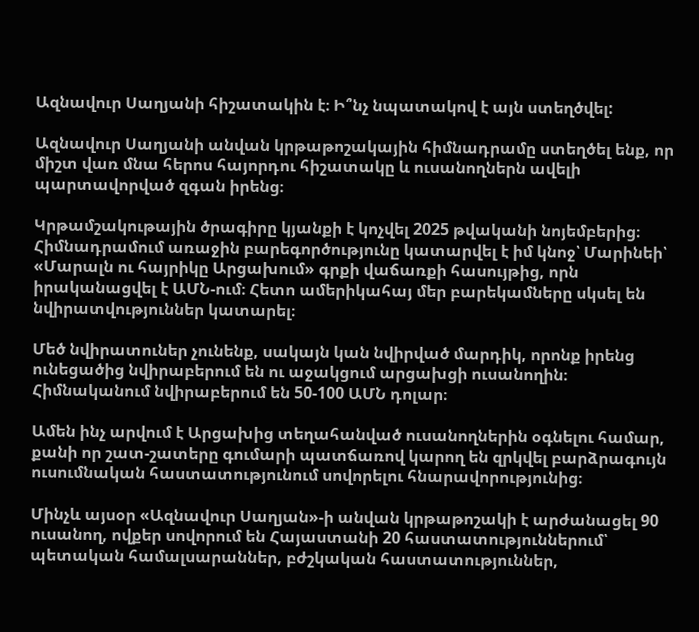Ազնավուր Սաղյանի հիշատակին է։ Ի՞նչ նպատակով է այն ստեղծվել:

Ազնավուր Սաղյանի անվան կրթաթոշակային հիմնադրամը ստեղծել ենք, որ միշտ վառ մնա հերոս հայորդու հիշատակը և ուսանողներն ավելի պարտավորված զգան իրենց։

Կրթամշակութային ծրագիրը կյանքի է կոչվել 2025 թվականի նոյեմբերից։ Հիմնադրամում առաջին բարեգործությունը կատարվել է իմ կնոջ՝ Մարինեի՝ «Մարալն ու հայրիկը Արցախում» գրքի վաճառքի հասույթից, որն իրականացվել է ԱՄՆ-ում։ Հետո ամերիկահայ մեր բարեկամները սկսել են նվիրատվություններ կատարել։

Մեծ նվիրատուներ չունենք, սակայն կան նվիրված մարդիկ, որոնք իրենց ունեցածից նվիրաբերում են ու աջակցում արցախցի ուսանողին։ Հիմնականում նվիրաբերում են 50-100 ԱՄՆ դոլար։

Ամեն ինչ արվում է Արցախից տեղահանված ուսանողներին օգնելու համար, քանի որ շատ-շատերը գումարի պատճառով կարող են զրկվել բարձրագույն ուսումնական հաստատությունում սովորելու հնարավորությունից։

Մինչև այսօր «Ազնավուր Սաղյան»-ի անվան կրթաթոշակի է արժանացել 90 ուսանող, ովքեր սովորում են Հայաստանի 20 հաստատություններում՝ պետական համալսարաններ, բժշկական հաստատություններ,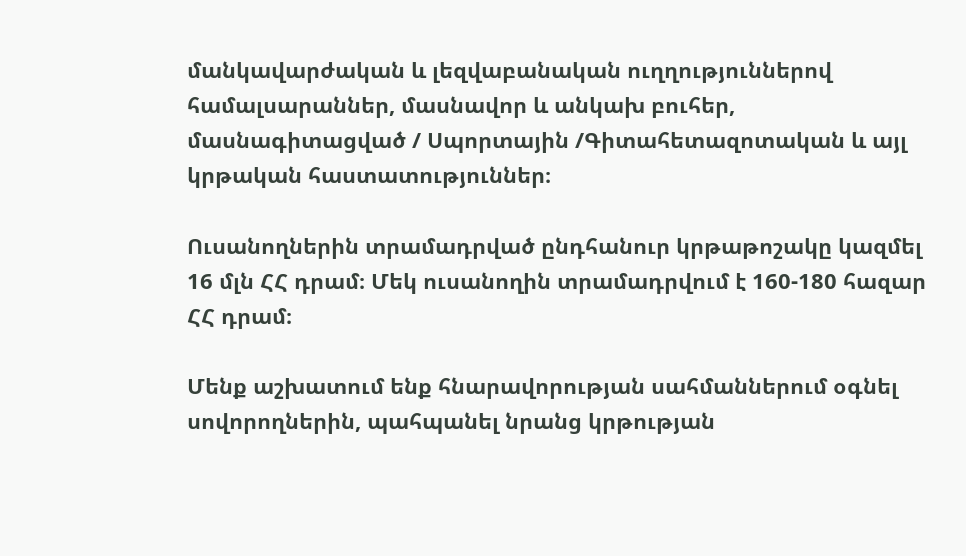մանկավարժական և լեզվաբանական ուղղություններով համալսարաններ, մասնավոր և անկախ բուհեր, մասնագիտացված / Սպորտային /Գիտահետազոտական և այլ կրթական հաստատություններ։

Ուսանողներին տրամադրված ընդհանուր կրթաթոշակը կազմել 16 մլն ՀՀ դրամ։ Մեկ ուսանողին տրամադրվում է 160-180 հազար ՀՀ դրամ։

Մենք աշխատում ենք հնարավորության սահմաններում օգնել սովորողներին, պահպանել նրանց կրթության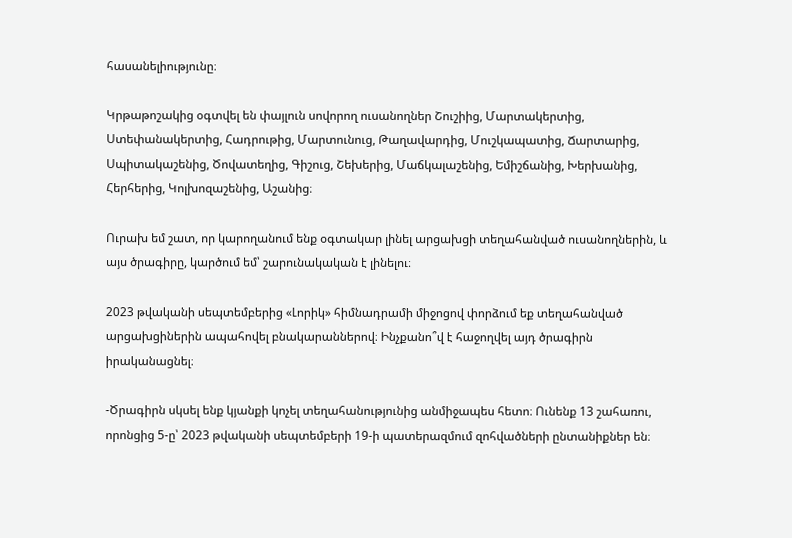հասանելիությունը։

Կրթաթոշակից օգտվել են փայլուն սովորող ուսանողներ Շուշիից, Մարտակերտից, Ստեփանակերտից, Հադրութից, Մարտունուց, Թաղավարդից, Մուշկապատից, Ճարտարից, Սպիտակաշենից, Ծովատեղից, Գիշուց, Շեխերից, Մաճկալաշենից, Եմիշճանից, Խերխանից, Հերհերից, Կոլխոզաշենից, Աշանից։

Ուրախ եմ շատ, որ կարողանում ենք օգտակար լինել արցախցի տեղահանված ուսանողներին, և այս ծրագիրը, կարծում եմ՝ շարունակական է լինելու։

2023 թվականի սեպտեմբերից «Լորիկ» հիմնադրամի միջոցով փորձում եք տեղահանված արցախցիներին ապահովել բնակարաններով։ Ինչքանո՞վ է հաջողվել այդ ծրագիրն իրականացնել։

-Ծրագիրն սկսել ենք կյանքի կոչել տեղահանությունից անմիջապես հետո։ Ունենք 13 շահառու, որոնցից 5-ը՝ 2023 թվականի սեպտեմբերի 19-ի պատերազմում զոհվածների ընտանիքներ են։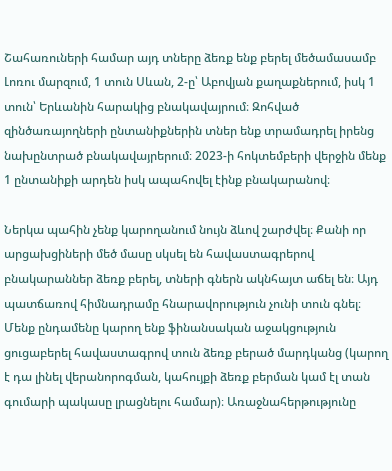Շահառուների համար այդ տները ձեռք ենք բերել մեծամասամբ Լոռու մարզում, 1 տուն Սևան, 2-ը՝ Աբովյան քաղաքներում, իսկ 1 տուն՝ Երևանին հարակից բնակավայրում։ Զոհված զինծառայողների ընտանիքներին տներ ենք տրամադրել իրենց նախընտրած բնակավայրերում։ 2023-ի հոկտեմբերի վերջին մենք 1 ընտանիքի արդեն իսկ ապահովել էինք բնակարանով։

Ներկա պահին չենք կարողանում նույն ձևով շարժվել։ Քանի որ արցախցիների մեծ մասը սկսել են հավաստագրերով բնակարաններ ձեռք բերել, տների գներն ակնհայտ աճել են։ Այդ պատճառով հիմնադրամը հնարավորություն չունի տուն գնել։ Մենք ընդամենը կարող ենք ֆինանսական աջակցություն ցուցաբերել հավաստագրով տուն ձեռք բերած մարդկանց (կարող է դա լինել վերանորոգման, կահույքի ձեռք բերման կամ էլ տան գումարի պակասը լրացնելու համար)։ Առաջնահերթությունը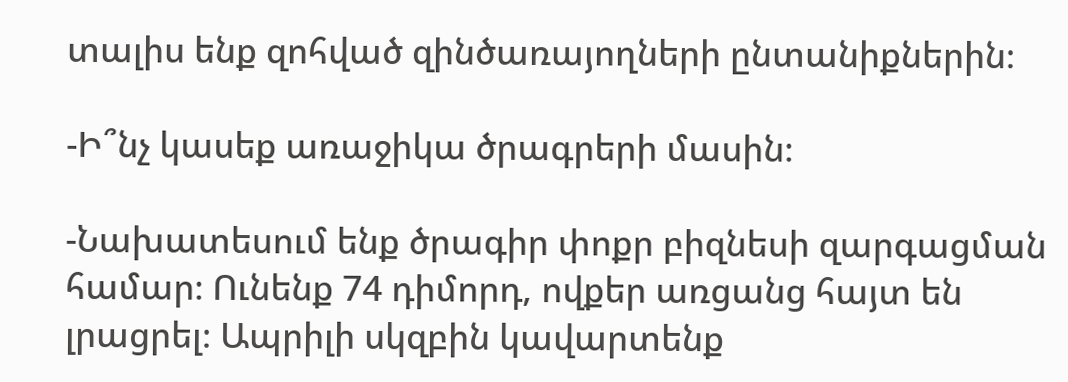տալիս ենք զոհված զինծառայողների ընտանիքներին։

-Ի՞նչ կասեք առաջիկա ծրագրերի մասին։

-Նախատեսում ենք ծրագիր փոքր բիզնեսի զարգացման համար։ Ունենք 74 դիմորդ, ովքեր առցանց հայտ են լրացրել։ Ապրիլի սկզբին կավարտենք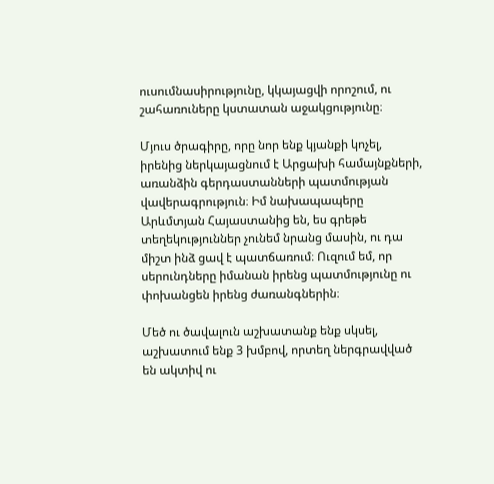ուսումնասիրությունը, կկայացվի որոշում, ու շահառուները կստատան աջակցությունը։

Մյուս ծրագիրը, որը նոր ենք կյանքի կոչել, իրենից ներկայացնում է Արցախի համայնքների, առանձին գերդաստանների պատմության վավերագրություն։ Իմ նախապապերը Արևմտյան Հայաստանից են, ես գրեթե տեղեկություններ չունեմ նրանց մասին, ու դա միշտ ինձ ցավ է պատճառում։ Ուզում եմ, որ սերունդները իմանան իրենց պատմությունը ու փոխանցեն իրենց ժառանգներին։

Մեծ ու ծավալուն աշխատանք ենք սկսել, աշխատում ենք 3 խմբով, որտեղ ներգրավված են ակտիվ ու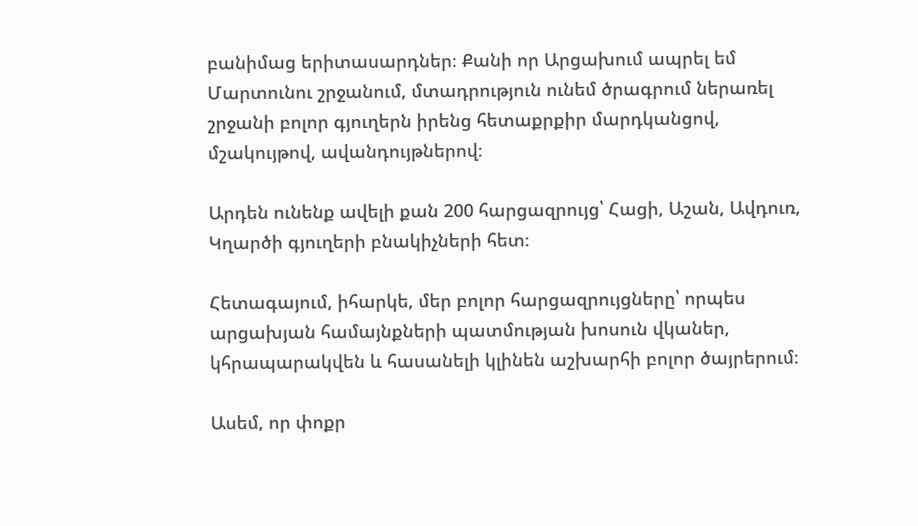բանիմաց երիտասարդներ։ Քանի որ Արցախում ապրել եմ Մարտունու շրջանում, մտադրություն ունեմ ծրագրում ներառել շրջանի բոլոր գյուղերն իրենց հետաքրքիր մարդկանցով, մշակույթով, ավանդույթներով։

Արդեն ունենք ավելի քան 200 հարցազրույց՝ Հացի, Աշան, Ավդուռ, Կղարծի գյուղերի բնակիչների հետ։

Հետագայում, իհարկե, մեր բոլոր հարցազրույցները՝ որպես արցախյան համայնքների պատմության խոսուն վկաներ, կհրապարակվեն և հասանելի կլինեն աշխարհի բոլոր ծայրերում։

Ասեմ, որ փոքր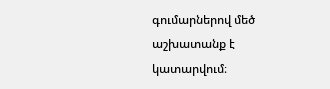գումարներով մեծ աշխատանք է կատարվում։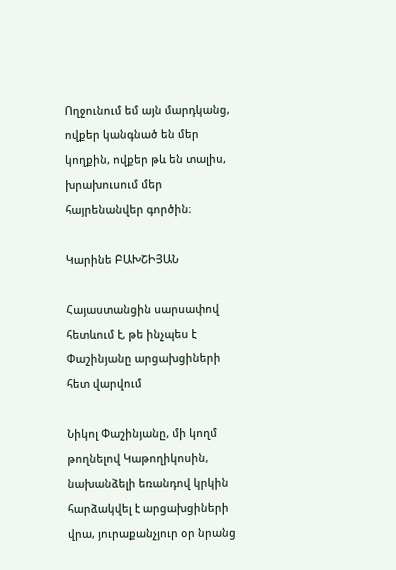Ողջունում եմ այն մարդկանց, ովքեր կանգնած են մեր կողքին, ովքեր թև են տալիս, խրախուսում մեր հայրենանվեր գործին։

Կարինե ԲԱԽՇԻՅԱՆ

Հայաստանցին սարսափով հետևում է, թե ինչպես է Փաշինյանը արցախցիների հետ վարվում

Նիկոլ Փաշինյանը, մի կողմ թողնելով Կաթողիկոսին, նախանձելի եռանդով կրկին հարձակվել է արցախցիների վրա, յուրաքանչյուր օր նրանց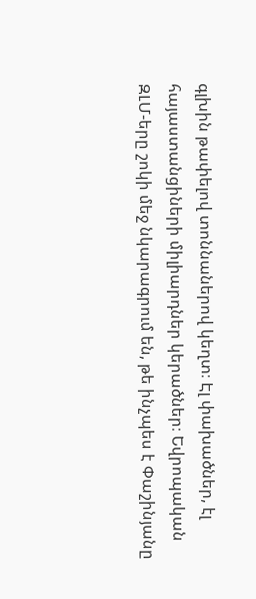գլխին թափելով տոննաներով կեղտ։ Էլ փախածներ, էլ հայաստանցիների միլիարդներ կերածներ։ Եվրոպական ԶԼՄ-երը շոկի մեջ նկարագրում են, թե ինչպես է Փաշինյանը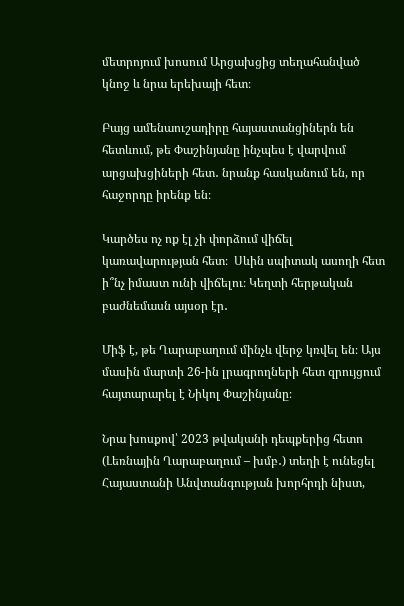մետրոյում խոսում Արցախցից տեղահանված կնոջ և նրա երեխայի հետ։

Բայց ամենաուշադիրը հայաստանցիներն են հետևում, թե Փաշինյանը ինչպես է վարվում արցախցիների հետ․ նրանք հասկանում են, որ հաջորդը իրենք են։

Կարծես ոչ ոք էլ չի փորձում վիճել կառավարության հետ։  Սևին սպիտակ ասողի հետ ի՞նչ իմաստ ունի վիճելու։ Կեղտի հերթական բաժնեմասն այսօր էր․

Միֆ է, թե Ղարաբաղում մինչև վերջ կռվել են։ Այս մասին մարտի 26-ին լրագրողների հետ զրույցում հայտարարել է Նիկոլ Փաշինյանը։

Նրա խոսքով՝ 2023 թվականի դեպքերից հետո (Լեռնային Ղարաբաղում – խմբ․) տեղի է ունեցել Հայաստանի Անվտանգության խորհրդի նիստ,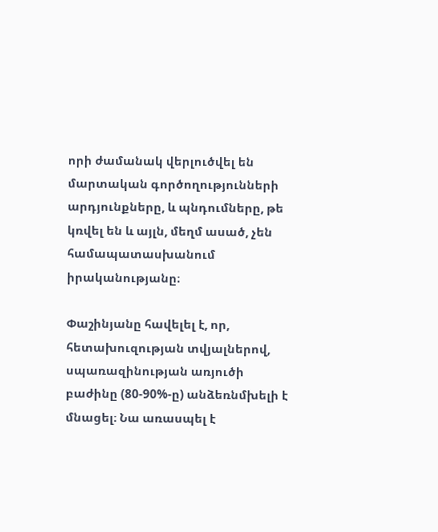որի ժամանակ վերլուծվել են մարտական գործողությունների արդյունքները, և պնդումները, թե կռվել են և այլն, մեղմ ասած, չեն համապատասխանում իրականությանը։

Փաշինյանը հավելել է, որ, հետախուզության տվյալներով, սպառազինության առյուծի բաժինը (80-90%-ը) անձեռնմխելի է մնացել։ Նա առասպել է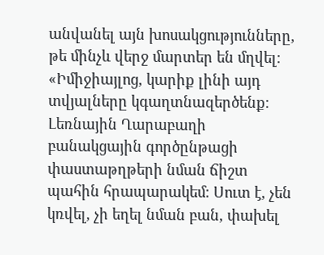անվանել այն խոսակցությունները, թե մինչև վերջ մարտեր են մղվել։ «Իմիջիայլոց, կարիք լինի այդ տվյալները կգաղտնազերծենք։ Լեռնային Ղարաբաղի բանակցային գործընթացի փաստաթղթերի նման ճիշտ պահին հրապարակեմ։ Սուտ է, չեն կռվել, չի եղել նման բան, փախել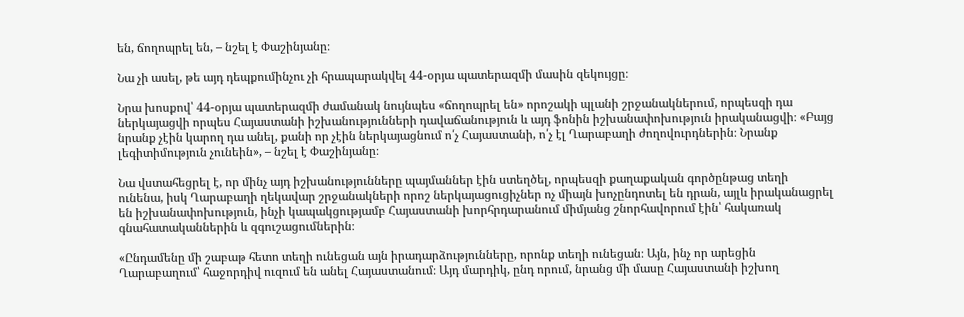են, ճողոպրել են, – նշել է Փաշինյանը։

Նա չի ասել, թե այդ դեպքումինչու չի հրապարակվել 44-օրյա պատերազմի մասին զեկույցը։

Նրա խոսքով՝ 44-օրյա պատերազմի ժամանակ նույնպես «ճողոպրել են» որոշակի պլանի շրջանակներում, որպեսզի դա ներկայացվի որպես Հայաստանի իշխանությունների դավաճանություն և այդ ֆոնին իշխանափոխություն իրականացվի։ «Բայց նրանք չէին կարող դա անել, քանի որ չէին ներկայացնում ո՛չ Հայաստանի, ո՛չ էլ Ղարաբաղի ժողովուրդներին։ Նրանք լեգիտիմություն չունեին», – նշել է Փաշինյանը։

Նա վստահեցրել է, որ մինչ այդ իշխանությունները պայմաններ էին ստեղծել, որպեսզի քաղաքական գործընթաց տեղի ունենա, իսկ Ղարաբաղի ղեկավար շրջանակների որոշ ներկայացուցիչներ ոչ միայն խոչընդոտել են դրան, այլև իրականացրել են իշխանափոխություն, ինչի կապակցությամբ Հայաստանի խորհրդարանում միմյանց շնորհավորում էին՝ հակառակ գնահատականներին և զգուշացումներին։

«Ընդամենը մի շաբաթ հետո տեղի ունեցան այն իրադարձությունները, որոնք տեղի ունեցան։ Այն, ինչ որ արեցին Ղարաբաղում՝ հաջորդիվ ուզում են անել Հայաստանում։ Այդ մարդիկ, ընդ որում, նրանց մի մասը Հայաստանի իշխող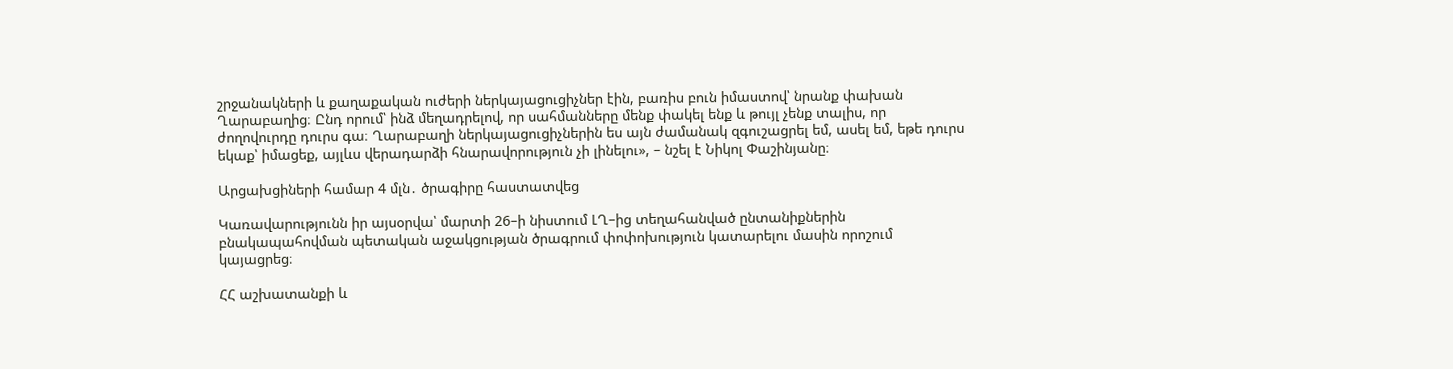շրջանակների և քաղաքական ուժերի ներկայացուցիչներ էին, բառիս բուն իմաստով՝ նրանք փախան Ղարաբաղից։ Ընդ որում՝ ինձ մեղադրելով, որ սահմանները մենք փակել ենք և թույլ չենք տալիս, որ ժողովուրդը դուրս գա։ Ղարաբաղի ներկայացուցիչներին ես այն ժամանակ զգուշացրել եմ, ասել եմ, եթե դուրս եկաք՝ իմացեք, այլևս վերադարձի հնարավորություն չի լինելու», – նշել է Նիկոլ Փաշինյանը։

Արցախցիների համար 4 մլն․ ծրագիրը հաստատվեց

Կառավարությունն իր այսօրվա՝ մարտի 26–ի նիստում ԼՂ–ից տեղահանված ընտանիքներին բնակապահովման պետական աջակցության ծրագրում փոփոխություն կատարելու մասին որոշում կայացրեց։

ՀՀ աշխատանքի և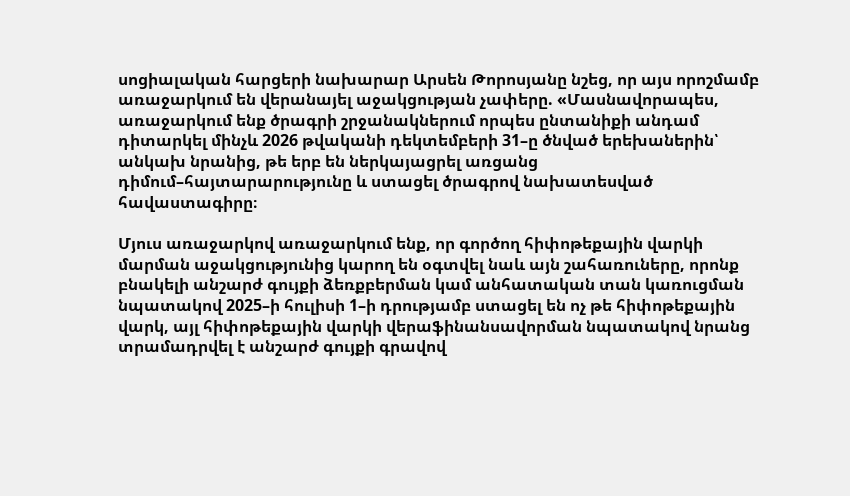սոցիալական հարցերի նախարար Արսեն Թորոսյանը նշեց, որ այս որոշմամբ առաջարկում են վերանայել աջակցության չափերը. «Մասնավորապես, առաջարկում ենք ծրագրի շրջանակներում որպես ընտանիքի անդամ դիտարկել մինչև 2026 թվականի դեկտեմբերի 31–ը ծնված երեխաներին՝ անկախ նրանից, թե երբ են ներկայացրել առցանց դիմում–հայտարարությունը և ստացել ծրագրով նախատեսված հավաստագիրը։

Մյուս առաջարկով առաջարկում ենք, որ գործող հիփոթեքային վարկի մարման աջակցությունից կարող են օգտվել նաև այն շահառուները, որոնք բնակելի անշարժ գույքի ձեռքբերման կամ անհատական տան կառուցման նպատակով 2025–ի հուլիսի 1–ի դրությամբ ստացել են ոչ թե հիփոթեքային վարկ, այլ հիփոթեքային վարկի վերաֆինանսավորման նպատակով նրանց տրամադրվել է անշարժ գույքի գրավով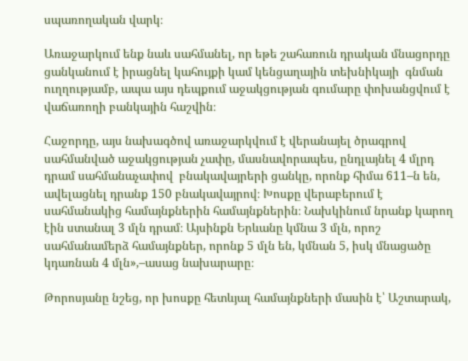սպառողական վարկ։

Առաջարկում ենք նաև սահմանել, որ եթե շահառուն դրական մնացորդը ցանկանում է իրացնել կահույքի կամ կենցաղային տեխնիկայի  գնման ուղղությամբ, ապա այս դեպքում աջակցության գումարը փոխանցվում է վաճառողի բանկային հաշվին։

Հաջորդը, այս նախագծով առաջարկվում է վերանայել ծրագրով սահմանված աջակցության չափը, մասնավորապես, ընդլայնել 4 մլրդ դրամ սահմանաչափով  բնակավայրերի ցանկը, որոնք հիմա 611–ն են, ավելացնել դրանք 150 բնակավայրով։ Խոսքը վերաբերում է սահմանակից համայնքներին համայնքներին։ Նախկինում նրանք կարող էին ստանալ 3 մլն դրամ։ Այսինքն Երևանը կմնա 3 մլն, որոշ սահմանամերձ համայնքներ, որոնք 5 մլն են, կմնան 5, իսկ մնացածը կդառնան 4 մլն»,–ասաց նախարարը։

Թորոսյանը նշեց, որ խոսքը հետևյալ համայնքների մասին է՝ Աշտարակ,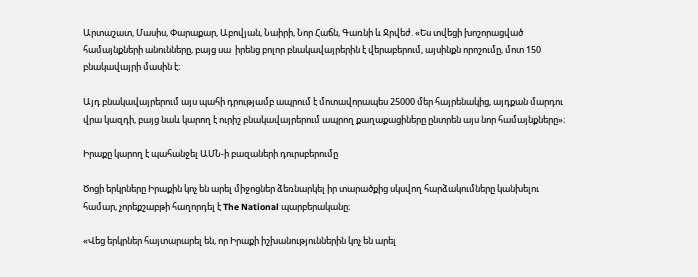Արտաշատ, Մասիս, Փարաքար, Աբովյան, Նաիրի, Նոր Հաճն, Գառնի և Ջրվեժ. «Ես տվեցի խոշորացված համայնքների անունները, բայց սա  իրենց բոլոր բնակավայրերին է վերաբերում, այսինքն որոշումը, մոտ 150 բնակավայրի մասին է։

Այդ բնակավայրերում այս պահի դրությամբ ապրում է մոտավորապես 25000 մեր հայրենակից, այդքան մարդու վրա կազդի, բայց նաև կարող է ուրիշ բնակավայրերում ապրող քաղաքացիները ընտրեն այս նոր համայնքները»։

Իրաքը կարող է պահանջել ԱՄՆ-ի բազաների դուրսբերումը

Ծոցի երկրները Իրաքին կոչ են արել միջոցներ ձեռնարկել իր տարածքից սկսվող հարձակումները կանխելու համար, չորեքշաբթի հաղորդել է The National պարբերականը։

«Վեց երկրներ հայտարարել են, որ Իրաքի իշխանություններին կոչ են արել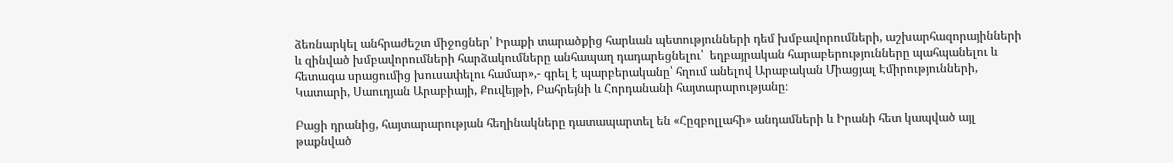ձեռնարկել անհրաժեշտ միջոցներ՝ Իրաքի տարածքից հարևան պետությունների դեմ խմբավորումների, աշխարհազորայինների և զինված խմբավորումների հարձակումները անհապաղ դադարեցնելու՝  եղբայրական հարաբերությունները պահպանելու և հետագա սրացումից խուսափելու համար»,- գրել է պարբերականը՝ հղում անելով Արաբական Միացյալ Էմիրությունների, Կատարի, Սաուդյան Արաբիայի, Քուվեյթի, Բահրեյնի և Հորդանանի հայտարարությանը։

Բացի դրանից, հայտարարության հեղինակները դատապարտել են «Հըզբոլլահի» անդամների և Իրանի հետ կապված այլ թաքնված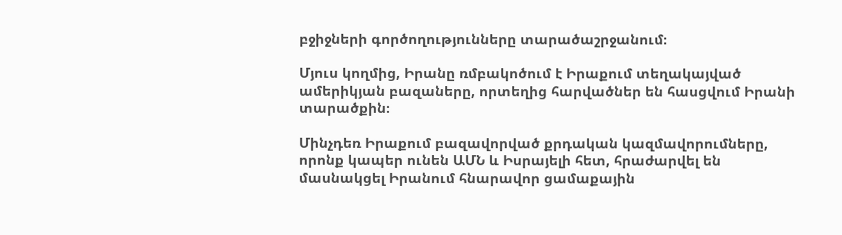բջիջների գործողությունները տարածաշրջանում։

Մյուս կողմից, Իրանը ռմբակոծում է Իրաքում տեղակայված ամերիկյան բազաները, որտեղից հարվածներ են հասցվում Իրանի տարածքին։

Մինչդեռ Իրաքում բազավորված քրդական կազմավորումները, որոնք կապեր ունեն ԱՄՆ և Իսրայելի հետ, հրաժարվել են մասնակցել Իրանում հնարավոր ցամաքային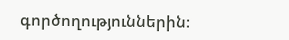գործողություններին։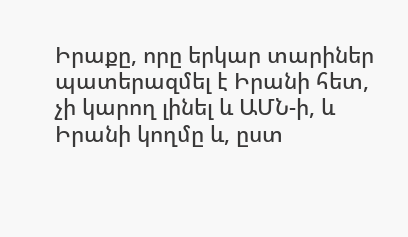Իրաքը, որը երկար տարիներ պատերազմել է Իրանի հետ, չի կարող լինել և ԱՄՆ-ի, և Իրանի կողմը և, ըստ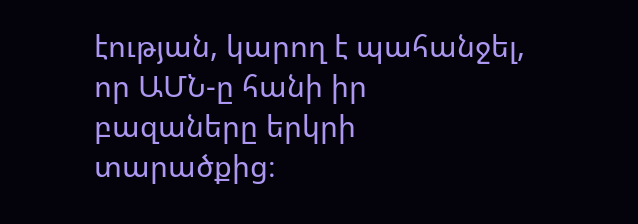էության, կարող է պահանջել, որ ԱՄՆ-ը հանի իր բազաները երկրի տարածքից։